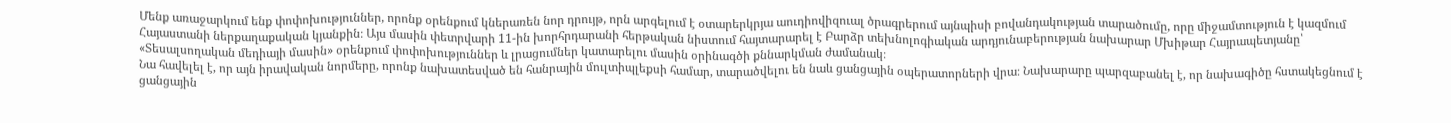Մենք առաջարկում ենք փոփոխություններ, որոնք օրենքում կներառեն նոր դրույթ, որն արգելում է օտարերկրյա աուդիովիզուալ ծրագրերում այնպիսի բովանդակության տարածումը, որը միջամտություն է կազմում Հայաստանի ներքաղաքական կյանքին։ Այս մասին փետրվարի 11-ին խորհրդարանի հերթական նիստում հայտարարել է Բարձր տեխնոլոգիական արդյունաբերության նախարար Մխիթար Հայրապետյանը՝ «Տեսալսողական մեդիայի մասին» օրենքում փոփոխություններ և լրացումներ կատարելու մասին օրինագծի քննարկման ժամանակ։
Նա հավելել է, որ այն իրավական նորմերը, որոնք նախատեսված են հանրային մուլտիպլեքսի համար, տարածվելու են նաև ցանցային օպերատորների վրա։ Նախարարը պարզաբանել է, որ նախագիծը հստակեցնում է ցանցային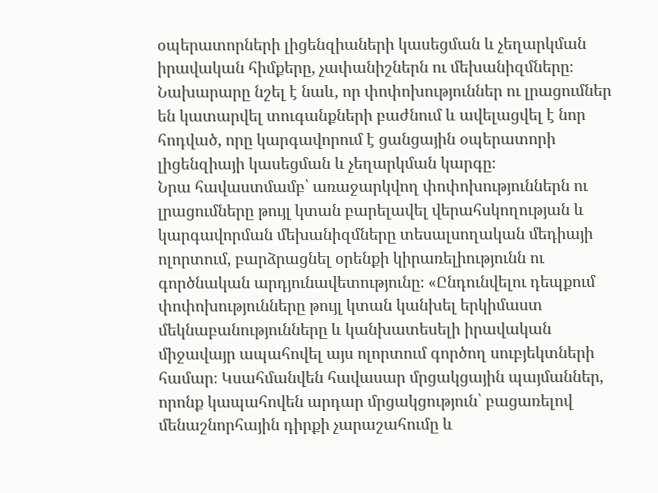օպերատորների լիցենզիաների կասեցման և չեղարկման իրավական հիմքերը, չափանիշներն ու մեխանիզմները։ Նախարարը նշել է նաև, որ փոփոխություններ ու լրացումներ են կատարվել տուգանքների բաժնում և ավելացվել է նոր հոդված, որը կարգավորում է ցանցային օպերատորի լիցենզիայի կասեցման և չեղարկման կարգը։
Նրա հավաստմամբ՝ առաջարկվող փոփոխություններն ու լրացումները թույլ կտան բարելավել վերահսկողության և կարգավորման մեխանիզմները տեսալսողական մեդիայի ոլորտում, բարձրացնել օրենքի կիրառելիությունն ու գործնական արդյունավետությունը։ «Ընդունվելու դեպքում փոփոխությունները թույլ կտան կանխել երկիմաստ մեկնաբանությունները և կանխատեսելի իրավական միջավայր ապահովել այս ոլորտում գործող սուբյեկտների համար։ Կսահմանվեն հավասար մրցակցային պայմաններ, որոնք կապահովեն արդար մրցակցություն՝ բացառելով մենաշնորհային դիրքի չարաշահումը և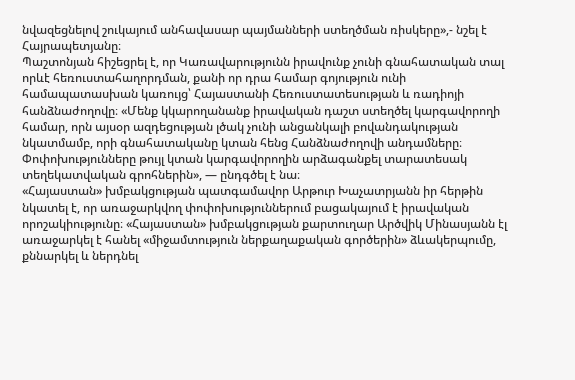նվազեցնելով շուկայում անհավասար պայմանների ստեղծման ռիսկերը»,- նշել է Հայրապետյանը։
Պաշտոնյան հիշեցրել է, որ Կառավարությունն իրավունք չունի գնահատական տալ որևէ հեռուստահաղորդման, քանի որ դրա համար գոյություն ունի համապատասխան կառույց՝ Հայաստանի Հեռուստատեսության և ռադիոյի հանձնաժողովը։ «Մենք կկարողանանք իրավական դաշտ ստեղծել կարգավորողի համար, որն այսօր ազդեցության լծակ չունի անցանկալի բովանդակության նկատմամբ, որի գնահատականը կտան հենց Հանձնաժողովի անդամները։ Փոփոխությունները թույլ կտան կարգավորողին արձագանքել տարատեսակ տեղեկատվական գրոհներին», — ընդգծել է նա։
«Հայաստան» խմբակցության պատգամավոր Արթուր Խաչատրյանն իր հերթին նկատել է, որ առաջարկվող փոփոխություններում բացակայում է իրավական որոշակիությունը։ «Հայաստան» խմբակցության քարտուղար Արծվիկ Մինասյանն էլ առաջարկել է հանել «միջամտություն ներքաղաքական գործերին» ձևակերպումը, քննարկել և ներդնել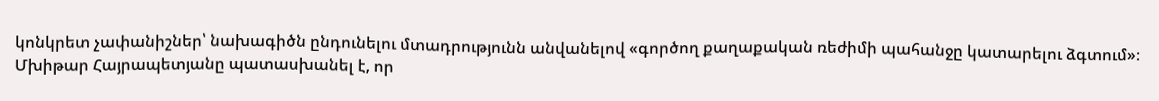կոնկրետ չափանիշներ՝ նախագիծն ընդունելու մտադրությունն անվանելով «գործող քաղաքական ռեժիմի պահանջը կատարելու ձգտում»։
Մխիթար Հայրապետյանը պատասխանել է, որ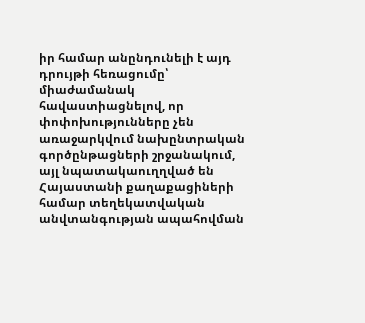իր համար անընդունելի է այդ դրույթի հեռացումը՝ միաժամանակ հավաստիացնելով, որ փոփոխությունները չեն առաջարկվում նախընտրական գործընթացների շրջանակում, այլ նպատակաուղղված են Հայաստանի քաղաքացիների համար տեղեկատվական անվտանգության ապահովման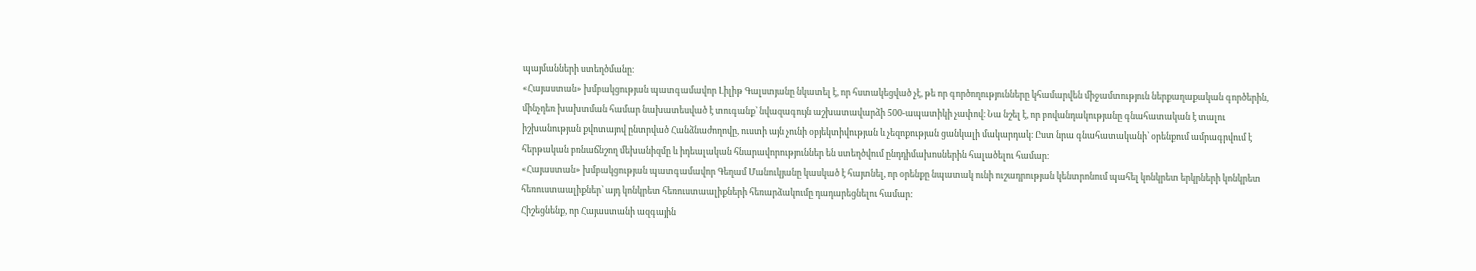պայմանների ստեղծմանը։
«Հայաստան» խմբակցության պատգամավոր Լիլիթ Գալստյանը նկատել է, որ հստակեցված չէ, թե որ գործողությունները կհամարվեն միջամտություն ներքաղաքական գործերին, մինչդեռ խախտման համար նախատեսված է տուգանք՝ նվազագույն աշխատավարձի 500-ապատիկի չափով։ Նա նշել է, որ բովանդակությանը գնահատական է տալու իշխանության քվոտայով ընտրված Հանձնաժողովը, ուստի այն չունի օբյեկտիվության և չեզոքության ցանկալի մակարդակ։ Ըստ նրա գնահատականի՝ օրենքում ամրագրվում է հերթական բռնաճնշող մեխանիզմը և իդեալական հնարավորություններ են ստեղծվում ընդդիմախոսներին հալածելու համար։
«Հայաստան» խմբակցության պատգամավոր Գեղամ Մանուկյանը կասկած է հայտնել, որ օրենքը նպատակ ունի ուշադրության կենտրոնում պահել կոնկրետ երկրների կոնկրետ հեռուստաալիքներ՝ այդ կոնկրետ հեռուստաալիքների հեռարձակումը դադարեցնելու համար:
Հիշեցնենք, որ Հայաստանի ազգային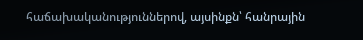հաճախականություններով, այսինքն՝ հանրային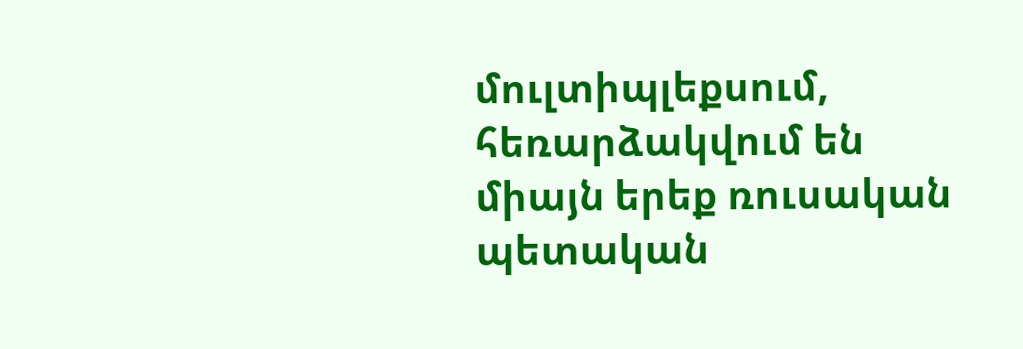մուլտիպլեքսում, հեռարձակվում են միայն երեք ռուսական պետական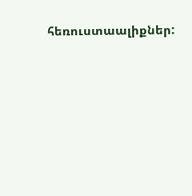հեռուստաալիքներ: